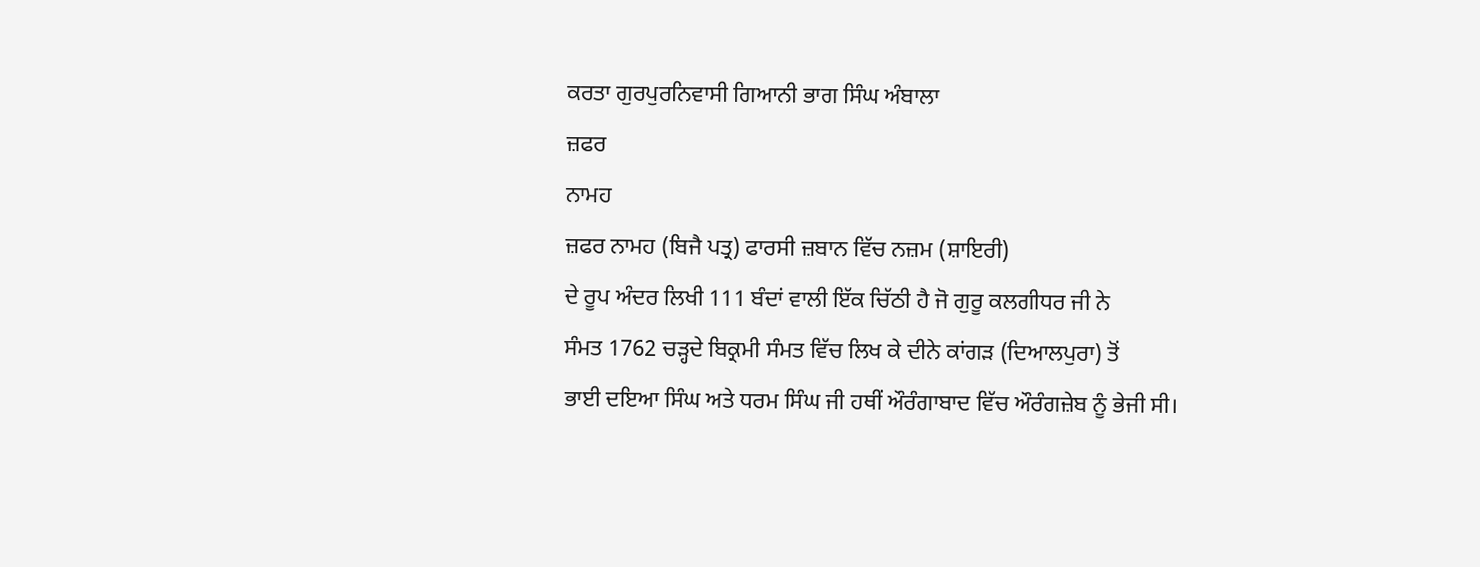ਕਰਤਾ ਗੁਰਪੁਰਨਿਵਾਸੀ ਗਿਆਨੀ ਭਾਗ ਸਿੰਘ ਅੰਬਾਲਾ
ਜ਼ਫਰ
ਨਾਮਹ
ਜ਼ਫਰ ਨਾਮਹ (ਬਿਜੈ ਪਤ੍ਰ) ਫਾਰਸੀ ਜ਼ਬਾਨ ਵਿੱਚ ਨਜ਼ਮ (ਸ਼ਾਇਰੀ)
ਦੇ ਰੂਪ ਅੰਦਰ ਲਿਖੀ 111 ਬੰਦਾਂ ਵਾਲੀ ਇੱਕ ਚਿੱਠੀ ਹੈ ਜੋ ਗੁਰੂ ਕਲਗੀਧਰ ਜੀ ਨੇ
ਸੰਮਤ 1762 ਚੜ੍ਹਦੇ ਬਿਕ੍ਰਮੀ ਸੰਮਤ ਵਿੱਚ ਲਿਖ ਕੇ ਦੀਨੇ ਕਾਂਗੜ (ਦਿਆਲਪੁਰਾ) ਤੋਂ
ਭਾਈ ਦਇਆ ਸਿੰਘ ਅਤੇ ਧਰਮ ਸਿੰਘ ਜੀ ਹਥੀਂ ਔਰੰਗਾਬਾਦ ਵਿੱਚ ਔਰੰਗਜ਼ੇਬ ਨੂੰ ਭੇਜੀ ਸੀ।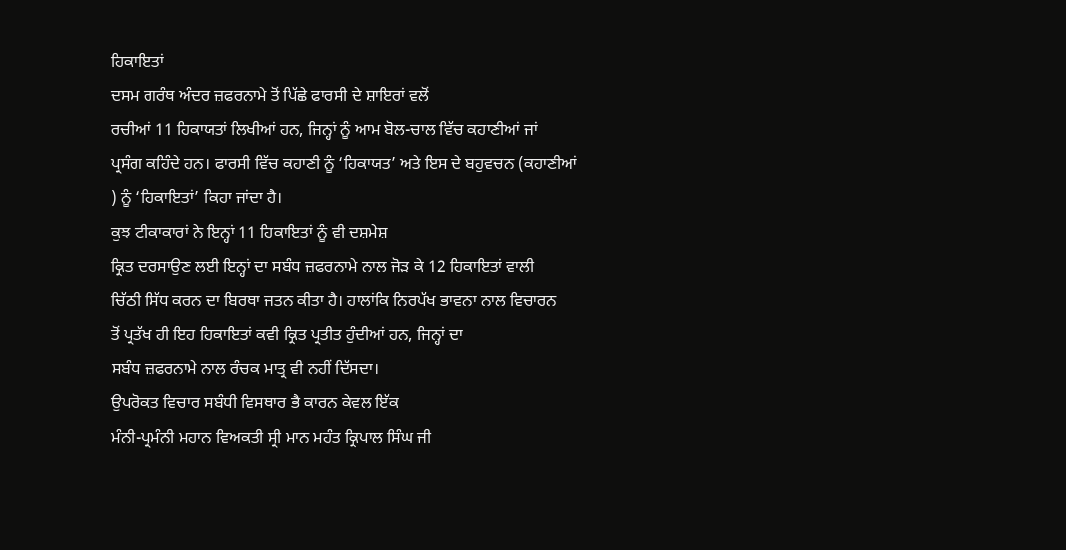ਹਿਕਾਇਤਾਂ
ਦਸਮ ਗਰੰਥ ਅੰਦਰ ਜ਼ਫਰਨਾਮੇ ਤੋਂ ਪਿੱਛੇ ਫਾਰਸੀ ਦੇ ਸ਼ਾਇਰਾਂ ਵਲੋਂ
ਰਚੀਆਂ 11 ਹਿਕਾਯਤਾਂ ਲਿਖੀਆਂ ਹਨ, ਜਿਨ੍ਹਾਂ ਨੂੰ ਆਮ ਬੋਲ-ਚਾਲ ਵਿੱਚ ਕਹਾਣੀਆਂ ਜਾਂ
ਪ੍ਰਸੰਗ ਕਹਿੰਦੇ ਹਨ। ਫਾਰਸੀ ਵਿੱਚ ਕਹਾਣੀ ਨੂੰ ‘ਹਿਕਾਯਤ’ ਅਤੇ ਇਸ ਦੇ ਬਹੁਵਚਨ (ਕਹਾਣੀਆਂ
) ਨੂੰ ‘ਹਿਕਾਇਤਾਂ’ ਕਿਹਾ ਜਾਂਦਾ ਹੈ।
ਕੁਝ ਟੀਕਾਕਾਰਾਂ ਨੇ ਇਨ੍ਹਾਂ 11 ਹਿਕਾਇਤਾਂ ਨੂੰ ਵੀ ਦਸ਼ਮੇਸ਼
ਕ੍ਰਿਤ ਦਰਸਾਉਣ ਲਈ ਇਨ੍ਹਾਂ ਦਾ ਸਬੰਧ ਜ਼ਫਰਨਾਮੇ ਨਾਲ ਜੋੜ ਕੇ 12 ਹਿਕਾਇਤਾਂ ਵਾਲੀ
ਚਿੱਠੀ ਸਿੱਧ ਕਰਨ ਦਾ ਬਿਰਥਾ ਜਤਨ ਕੀਤਾ ਹੈ। ਹਾਲਾਂਕਿ ਨਿਰਪੱਖ ਭਾਵਨਾ ਨਾਲ ਵਿਚਾਰਨ
ਤੋਂ ਪ੍ਰਤੱਖ ਹੀ ਇਹ ਹਿਕਾਇਤਾਂ ਕਵੀ ਕ੍ਰਿਤ ਪ੍ਰਤੀਤ ਹੁੰਦੀਆਂ ਹਨ, ਜਿਨ੍ਹਾਂ ਦਾ
ਸਬੰਧ ਜ਼ਫਰਨਾਮੇ ਨਾਲ ਰੰਚਕ ਮਾਤ੍ਰ ਵੀ ਨਹੀਂ ਦਿੱਸਦਾ।
ਉਪਰੋਕਤ ਵਿਚਾਰ ਸਬੰਧੀ ਵਿਸਥਾਰ ਭੈ ਕਾਰਨ ਕੇਵਲ ਇੱਕ
ਮੰਨੀ-ਪ੍ਰਮੰਨੀ ਮਹਾਨ ਵਿਅਕਤੀ ਸ੍ਰੀ ਮਾਨ ਮਹੰਤ ਕ੍ਰਿਪਾਲ ਸਿੰਘ ਜੀ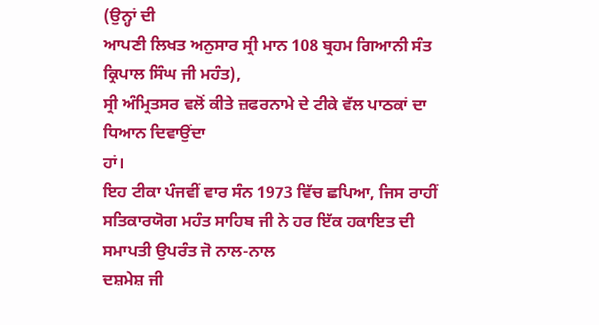(ਉਨ੍ਹਾਂ ਦੀ
ਆਪਣੀ ਲਿਖਤ ਅਨੁਸਾਰ ਸ੍ਰੀ ਮਾਨ 108 ਬ੍ਰਹਮ ਗਿਆਨੀ ਸੰਤ ਕ੍ਰਿਪਾਲ ਸਿੰਘ ਜੀ ਮਹੰਤ),
ਸ੍ਰੀ ਅੰਮ੍ਰਿਤਸਰ ਵਲੋਂ ਕੀਤੇ ਜ਼ਫਰਨਾਮੇ ਦੇ ਟੀਕੇ ਵੱਲ ਪਾਠਕਾਂ ਦਾ ਧਿਆਨ ਦਿਵਾਉਂਦਾ
ਹਾਂ।
ਇਹ ਟੀਕਾ ਪੰਜਵੀਂ ਵਾਰ ਸੰਨ 1973 ਵਿੱਚ ਛਪਿਆ, ਜਿਸ ਰਾਹੀਂ
ਸਤਿਕਾਰਯੋਗ ਮਹੰਤ ਸਾਹਿਬ ਜੀ ਨੇ ਹਰ ਇੱਕ ਹਕਾਇਤ ਦੀ ਸਮਾਪਤੀ ਉਪਰੰਤ ਜੋ ਨਾਲ-ਨਾਲ
ਦਸ਼ਮੇਸ਼ ਜੀ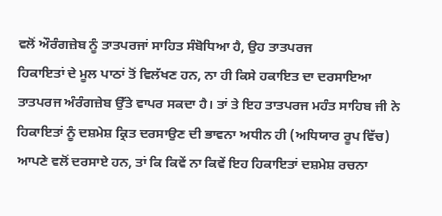ਵਲੋਂ ਔਰੰਗਜ਼ੇਬ ਨੂੰ ਤਾਤਪਰਜਾਂ ਸਾਹਿਤ ਸੰਬੋਧਿਆ ਹੈ, ਉਹ ਤਾਤਪਰਜ
ਹਿਕਾਇਤਾਂ ਦੇ ਮੂਲ ਪਾਠਾਂ ਤੋਂ ਵਿਲੱਖਣ ਹਨ, ਨਾ ਹੀ ਕਿਸੇ ਹਕਾਇਤ ਦਾ ਦਰਸਾਇਆ
ਤਾਤਪਰਜ ਅੰਰੰਗਜ਼ੇਬ ਉੱਤੇ ਵਾਪਰ ਸਕਦਾ ਹੈ। ਤਾਂ ਤੇ ਇਹ ਤਾਤਪਰਜ ਮਹੰਤ ਸਾਹਿਬ ਜੀ ਨੇ
ਹਿਕਾਇਤਾਂ ਨੂੰ ਦਸ਼ਮੇਸ਼ ਕ੍ਰਿਤ ਦਰਸਾਉਣ ਦੀ ਭਾਵਨਾ ਅਧੀਨ ਹੀ (ਅਧਿਯਾਰ ਰੂਪ ਵਿੱਚ)
ਆਪਣੇ ਵਲੋਂ ਦਰਸਾਏ ਹਨ, ਤਾਂ ਕਿ ਕਿਵੇਂ ਨਾ ਕਿਵੇਂ ਇਹ ਹਿਕਾਇਤਾਂ ਦਸ਼ਮੇਸ਼ ਰਚਨਾ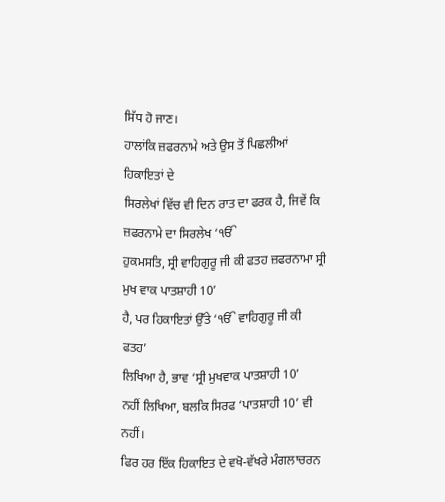ਸਿੱਧ ਹੋ ਜਾਣ।
ਹਾਲਾਂਕਿ ਜ਼ਫਰਨਾਮੇ ਅਤੇ ਉਸ ਤੋਂ ਪਿਛਲੀਆਂ ਹਿਕਾਇਤਾਂ ਦੇ
ਸਿਰਲੇਖਾਂ ਵਿੱਚ ਵੀ ਦਿਨ ਰਾਤ ਦਾ ਫਰਕ ਹੈ, ਜਿਵੇਂ ਕਿ ਜ਼ਫਰਨਾਮੇ ਦਾ ਸਿਰਲੇਖ ‘ੴ
ਹੁਕਮਸਤਿ, ਸ੍ਰੀ ਵਾਹਿਗੁਰੂ ਜੀ ਕੀ ਫਤਹ ਜ਼ਫਰਨਾਮਾ ਸ੍ਰੀ ਮੁਖ ਵਾਕ ਪਾਤਸ਼ਾਹੀ 10’
ਹੈ, ਪਰ ਹਿਕਾਇਤਾਂ ਉੱਤੇ ‘ੴ ਵਾਹਿਗੁਰੂ ਜੀ ਕੀ ਫਤਹ’
ਲਿਖਿਆ ਹੈ, ਭਾਵ ‘ਸ੍ਰੀ ਮੁਖਵਾਕ ਪਾਤਸ਼ਾਹੀ 10’
ਨਹੀਂ ਲਿਖਿਆ, ਬਲਕਿ ਸਿਰਫ ‘ਪਾਤਸ਼ਾਹੀ 10’ ਵੀ
ਨਹੀਂ।
ਫਿਰ ਹਰ ਇੱਕ ਹਿਕਾਇਤ ਦੇ ਵਖੋ-ਵੱਖਰੇ ਮੰਗਲਾਚਰਨ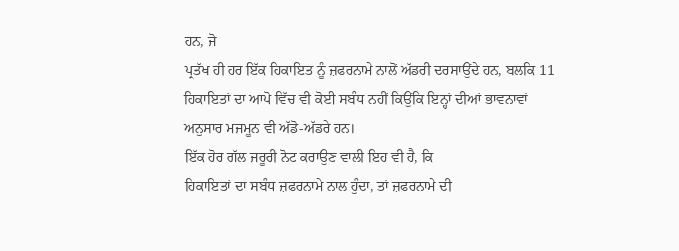ਹਨ, ਜੋ
ਪ੍ਰਤੱਖ ਹੀ ਹਰ ਇੱਕ ਹਿਕਾਇਤ ਨੂੰ ਜ਼ਫਰਨਾਮੇ ਨਾਲੋਂ ਅੱਡਰੀ ਦਰਸਾਉਂਦੇ ਹਨ, ਬਲਕਿ 11
ਹਿਕਾਇਤਾਂ ਦਾ ਆਪੋ ਵਿੱਚ ਵੀ ਕੋਈ ਸਬੰਧ ਨਹੀਂ ਕਿਉਂਕਿ ਇਨ੍ਹਾਂ ਦੀਆਂ ਭਾਵਨਾਵਾਂ
ਅਨੁਸਾਰ ਮਜਮੂਨ ਵੀ ਅੱਡੋ-ਅੱਡਰੇ ਹਨ।
ਇੱਕ ਹੋਰ ਗੱਲ ਜਰੂਰੀ ਨੋਟ ਕਰਾਉਣ ਵਾਲੀ ਇਹ ਵੀ ਹੈ, ਕਿ
ਹਿਕਾਇਤਾਂ ਦਾ ਸਬੰਧ ਜ਼ਫਰਨਾਮੇ ਨਾਲ ਹੁੰਦਾ, ਤਾਂ ਜ਼ਫਰਨਾਮੇ ਦੀ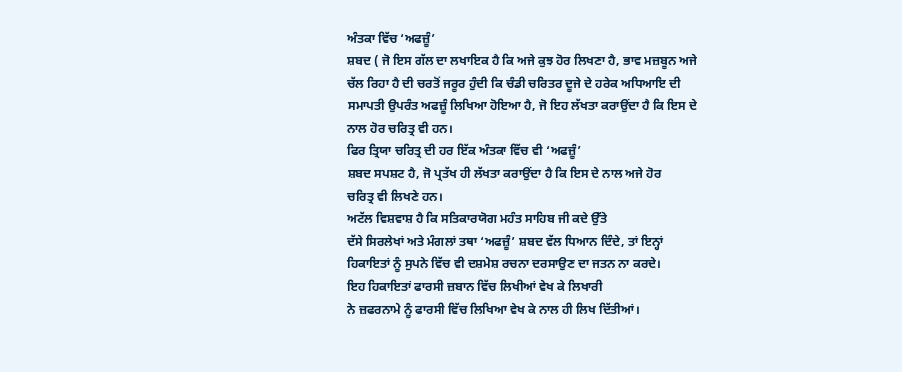ਅੰਤਕਾ ਵਿੱਚ ‘ਅਫਜ਼ੂੰ’
ਸ਼ਬਦ ( ਜੋ ਇਸ ਗੱਲ ਦਾ ਲਖਾਇਕ ਹੈ ਕਿ ਅਜੇ ਕੁਝ ਹੋਰ ਲਿਖਣਾ ਹੈ, ਭਾਵ ਮਜ਼ਬੂਨ ਅਜੇ
ਚੱਲ ਰਿਹਾ ਹੈ ਦੀ ਚਰਤੋਂ ਜਰੂਰ ਹੁੰਦੀ ਕਿ ਚੰਡੀ ਚਰਿਤਰ ਦੂਜੇ ਦੇ ਹਰੇਕ ਅਧਿਆਇ ਦੀ
ਸਮਾਪਤੀ ਉਪਰੰਤ ਅਫਜ਼ੂੰ ਲਿਖਿਆ ਹੋਇਆ ਹੈ, ਜੋ ਇਹ ਲੱਖਤਾ ਕਰਾਉਂਦਾ ਹੈ ਕਿ ਇਸ ਦੇ
ਨਾਲ ਹੋਰ ਚਰਿਤ੍ਰ ਵੀ ਹਨ।
ਫਿਰ ਤ੍ਰਿਯਾ ਚਰਿਤ੍ਰ ਦੀ ਹਰ ਇੱਕ ਅੰਤਕਾ ਵਿੱਚ ਵੀ ‘ਅਫਜ਼ੂੰ’
ਸ਼ਬਦ ਸਪਸ਼ਟ ਹੈ, ਜੋ ਪ੍ਰਤੱਖ ਹੀ ਲੱਖਤਾ ਕਰਾਉਂਦਾ ਹੈ ਕਿ ਇਸ ਦੇ ਨਾਲ ਅਜੇ ਹੋਰ
ਚਰਿਤ੍ਰ ਵੀ ਲਿਖਣੇ ਹਨ।
ਅਟੱਲ ਵਿਸ਼ਵਾਸ਼ ਹੈ ਕਿ ਸਤਿਕਾਰਯੋਗ ਮਹੰਤ ਸਾਹਿਬ ਜੀ ਕਦੇ ਉੱਤੇ
ਦੱਸੇ ਸਿਰਲੇਖਾਂ ਅਤੇ ਮੰਗਲਾਂ ਤਥਾ ‘ਅਫਜ਼ੂੰ’ ਸ਼ਬਦ ਵੱਲ ਧਿਆਨ ਦਿੰਦੇ, ਤਾਂ ਇਨ੍ਹਾਂ
ਹਿਕਾਇਤਾਂ ਨੂੰ ਸੁਪਨੇ ਵਿੱਚ ਵੀ ਦਸ਼ਮੇਸ਼ ਰਚਨਾ ਦਰਸਾਉਣ ਦਾ ਜਤਨ ਨਾ ਕਰਦੇ।
ਇਹ ਹਿਕਾਇਤਾਂ ਫਾਰਸੀ ਜ਼ਬਾਨ ਵਿੱਚ ਲਿਖੀਆਂ ਵੇਖ ਕੇ ਲਿਖਾਰੀ
ਨੇ ਜ਼ਫਰਨਾਮੇ ਨੂੰ ਫਾਰਸੀ ਵਿੱਚ ਲਿਖਿਆ ਵੇਖ ਕੇ ਨਾਲ ਹੀ ਲਿਖ ਦਿੱਤੀਆਂ।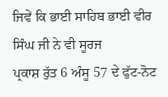ਜਿਵੇਂ ਕਿ ਭਾਈ ਸਾਹਿਬ ਭਾਈ ਵੀਰ ਸਿੰਘ ਜੀ ਨੇ ਵੀ ਸੂਰਜ
ਪ੍ਰਕਾਸ਼ ਰੁੱਤ 6 ਅੰਸੂ 57 ਦੇ ਫੁੱਟ-ਨੋਟ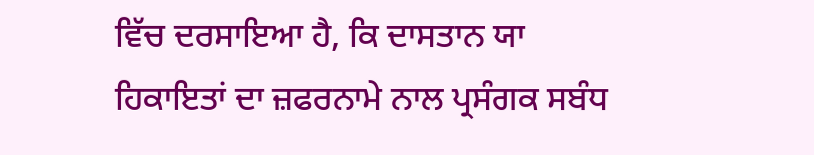ਵਿੱਚ ਦਰਸਾਇਆ ਹੈ, ਕਿ ਦਾਸਤਾਨ ਯਾ
ਹਿਕਾਇਤਾਂ ਦਾ ਜ਼ਫਰਨਾਮੇ ਨਾਲ ਪ੍ਰਸੰਗਕ ਸਬੰਧ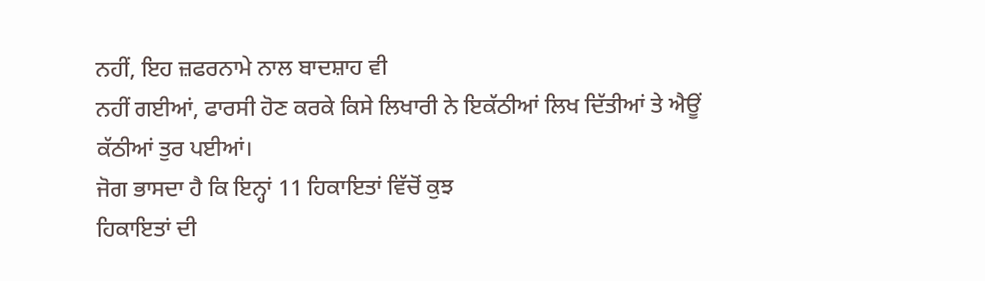ਨਹੀਂ, ਇਹ ਜ਼ਫਰਨਾਮੇ ਨਾਲ ਬਾਦਸ਼ਾਹ ਵੀ
ਨਹੀਂ ਗਈਆਂ, ਫਾਰਸੀ ਹੋਣ ਕਰਕੇ ਕਿਸੇ ਲਿਖਾਰੀ ਨੇ ਇਕੱਠੀਆਂ ਲਿਖ ਦਿੱਤੀਆਂ ਤੇ ਐਊਂ
ਕੱਠੀਆਂ ਤੁਰ ਪਈਆਂ।
ਜੋਗ ਭਾਸਦਾ ਹੈ ਕਿ ਇਨ੍ਹਾਂ 11 ਹਿਕਾਇਤਾਂ ਵਿੱਚੋਂ ਕੁਝ
ਹਿਕਾਇਤਾਂ ਦੀ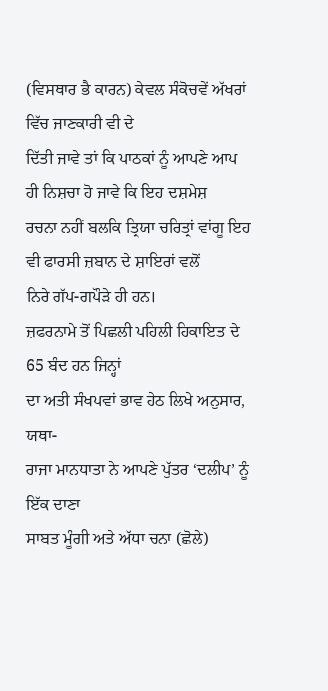(ਵਿਸਥਾਰ ਭੈ ਕਾਰਨ) ਕੇਵਲ ਸੰਕੋਚਵੇਂ ਅੱਖਰਾਂ ਵਿੱਚ ਜਾਣਕਾਰੀ ਵੀ ਦੇ
ਦਿੱਤੀ ਜਾਵੇ ਤਾਂ ਕਿ ਪਾਠਕਾਂ ਨੂੰ ਆਪਣੇ ਆਪ ਹੀ ਨਿਸ਼ਚਾ ਹੋ ਜਾਵੇ ਕਿ ਇਹ ਦਸ਼ਮੇਸ਼
ਰਚਨਾ ਨਹੀਂ ਬਲਕਿ ਤ੍ਰਿਯਾ ਚਰਿਤ੍ਰਾਂ ਵਾਂਗੂ ਇਹ ਵੀ ਫਾਰਸੀ ਜ਼ਬਾਨ ਦੇ ਸ਼ਾਇਰਾਂ ਵਲੋਂ
ਨਿਰੇ ਗੱਪ-ਗਪੌੜੇ ਹੀ ਹਨ।
ਜ਼ਫਰਨਾਮੇ ਤੋਂ ਪਿਛਲੀ ਪਹਿਲੀ ਹਿਕਾਇਤ ਦੇ 65 ਬੰਦ ਹਨ ਜਿਨ੍ਹਾਂ
ਦਾ ਅਤੀ ਸੰਖਪਵਾਂ ਭਾਵ ਹੇਠ ਲਿਖੇ ਅਨੁਸਾਰ, ਯਥਾ-
ਰਾਜਾ ਮਾਨਧਾਤਾ ਨੇ ਆਪਣੇ ਪੁੱਤਰ ‘ਦਲੀਪ’ ਨੂੰ ਇੱਕ ਦਾਣਾ
ਸਾਬਤ ਮੂੰਗੀ ਅਤੇ ਅੱਧਾ ਚਨਾ (ਛੋਲੇ)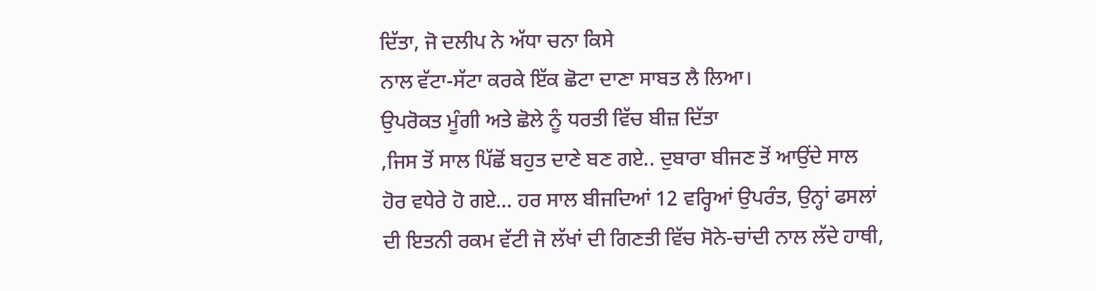ਦਿੱਤਾ, ਜੋ ਦਲੀਪ ਨੇ ਅੱਧਾ ਚਨਾ ਕਿਸੇ
ਨਾਲ ਵੱਟਾ-ਸੱਟਾ ਕਰਕੇ ਇੱਕ ਛੋਟਾ ਦਾਣਾ ਸਾਬਤ ਲੈ ਲਿਆ।
ਉਪਰੋਕਤ ਮੂੰਗੀ ਅਤੇ ਛੋਲੇ ਨੂੰ ਧਰਤੀ ਵਿੱਚ ਬੀਜ਼ ਦਿੱਤਾ
,ਜਿਸ ਤੋਂ ਸਾਲ ਪਿੱਛੋਂ ਬਹੁਤ ਦਾਣੇ ਬਣ ਗਏ.. ਦੁਬਾਰਾ ਬੀਜਣ ਤੋਂ ਆਉਂਦੇ ਸਾਲ
ਹੋਰ ਵਧੇਰੇ ਹੋ ਗਏ… ਹਰ ਸਾਲ ਬੀਜਦਿਆਂ 12 ਵਰ੍ਹਿਆਂ ਉਪਰੰਤ, ਉਨ੍ਹਾਂ ਫਸਲਾਂ
ਦੀ ਇਤਨੀ ਰਕਮ ਵੱਟੀ ਜੋ ਲੱਖਾਂ ਦੀ ਗਿਣਤੀ ਵਿੱਚ ਸੋਨੇ-ਚਾਂਦੀ ਨਾਲ ਲੱਦੇ ਹਾਥੀ,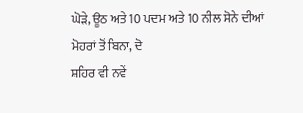ਘੋੜੇ, ਊਠ ਅਤੇ 10 ਪਦਮ ਅਤੇ 10 ਨੀਲ ਸੋਨੇ ਦੀਆਂ ਮੋਹਰਾਂ ਤੋਂ ਬਿਨਾ, ਦੋ
ਸ਼ਹਿਰ ਵੀ ਨਵੇਂ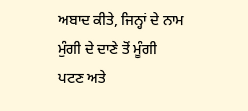ਅਬਾਦ ਕੀਤੇ, ਜਿਨ੍ਹਾਂ ਦੇ ਨਾਮ ਮੁੰਗੀ ਦੇ ਦਾਣੇ ਤੋਂ ਮੂੰਗੀ
ਪਟਣ ਅਤੇ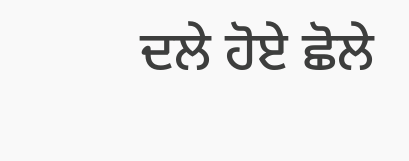ਦਲੇ ਹੋਏ ਛੋਲੇ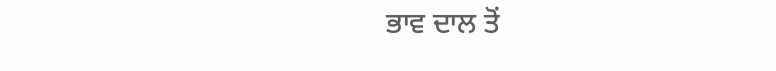ਭਾਵ ਦਾਲ ਤੋਂ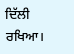ਦਿੱਲੀ ਰਖਿਆ।